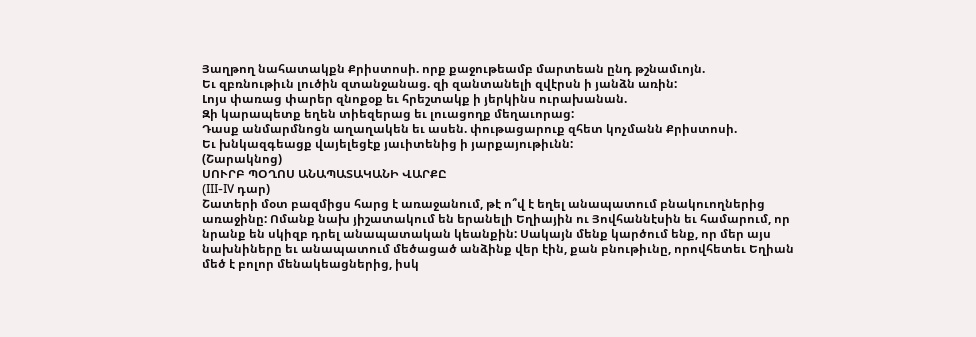Յաղթող նահատակքն Քրիստոսի. որք քաջութեամբ մարտեան ընդ թշնամւոյն.
Եւ զբռնութիւն լուծին զտանջանաց. զի զանտանելի զվէրսն ի յանձն առին:
Լոյս փառաց փարեր զնոքօք եւ հրեշտակք ի յերկինս ուրախանան.
Զի կարապետք եղեն տիեզերաց եւ լուացողք մեղաւորաց:
Դասք անմարմնոցն աղաղակեն եւ ասեն. փութացարուք զհետ կոչմանն Քրիստոսի.
Եւ խնկազգեացք վայելեցէք յաւիտենից ի յարքայութիւնն:
(Շարակնոց)
ՍՈՒՐԲ ՊՕՂՈՍ ԱՆԱՊԱՏԱԿԱՆԻ ՎԱՐՔԸ
(III-IV դար)
Շատերի մօտ բազմիցս հարց է առաջանում, թէ ո՞վ է եղել անապատում բնակուողներից առաջինը: Ոմանք նախ յիշատակում են երանելի Եղիային ու Յովհաննէսին եւ համարում, որ նրանք են սկիզբ դրել անապատական կեանքին: Սակայն մենք կարծում ենք, որ մեր այս նախնիները եւ անապատում մեծացած անձինք վեր էին, քան բնութիւնը, որովհետեւ Եղիան մեծ է բոլոր մենակեացներից, իսկ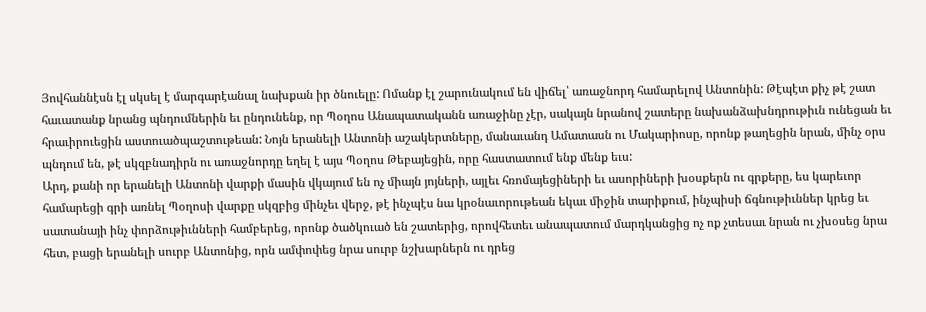Յովհաննէսն էլ սկսել է մարգարէանալ նախքան իր ծնուելը: Ոմանք էլ շարունակում են վիճել՝ առաջնորդ համարելով Անտոնին: Թէպէտ քիչ թէ շատ հաւատանք նրանց պնդումներին եւ ընդունենք, որ Պօղոս Անապատականն առաջինը չէր, սակայն նրանով շատերը նախանձախնդրութիւն ունեցան եւ հրաւիրուեցին աստուածպաշտութեան: Նոյն երանելի Անտոնի աշակերտները, մանաւանդ Ամատասն ու Մակարիոսը, որոնք թաղեցին նրան, մինչ օրս պնդում են, թէ սկզբնադիրն ու առաջնորդը եղել է այս Պօղոս Թեբայեցին, որը հաստատում ենք մենք եւս:
Արդ, քանի որ երանելի Անտոնի վարքի մասին վկայում են ոչ միայն յոյների, այլեւ հռոմայեցիների եւ ասորիների խօսքերն ու գրքերը, ես կարեւոր համարեցի գրի առնել Պօղոսի վարքը սկզբից մինչեւ վերջ, թէ ինչպէս նա կրօնաւորութեան եկաւ միջին տարիքում, ինչպիսի ճգնութիւններ կրեց եւ սատանայի ինչ փորձութիւնների համբերեց, որոնք ծածկուած են շատերից, որովհետեւ անապատում մարդկանցից ոչ ոք չտեսաւ նրան ու չխօսեց նրա հետ, բացի երանելի սուրբ Անտոնից, որն ամփոփեց նրա սուրբ նշխարներն ու դրեց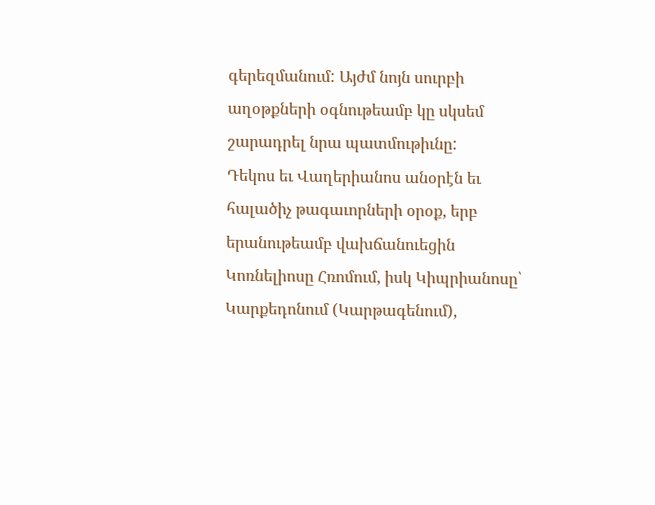գերեզմանում: Այժմ նոյն սուրբի աղօթքների օգնութեամբ կը սկսեմ շարադրել նրա պատմութիւնը:
Դեկոս եւ Վաղերիանոս անօրէն եւ հալածիչ թագաւորների օրօք, երբ երանութեամբ վախճանուեցին Կոռնելիոսը Հռոմում, իսկ Կիպրիանոսը՝ Կարքեդոնում (Կարթագենում),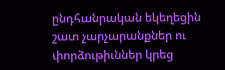ընդհանրական եկեղեցին շատ չարչարանքներ ու փորձութիւններ կրեց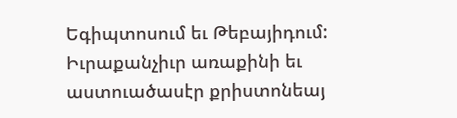Եգիպտոսում եւ Թեբայիդում: Իւրաքանչիւր առաքինի եւ աստուածասէր քրիստոնեայ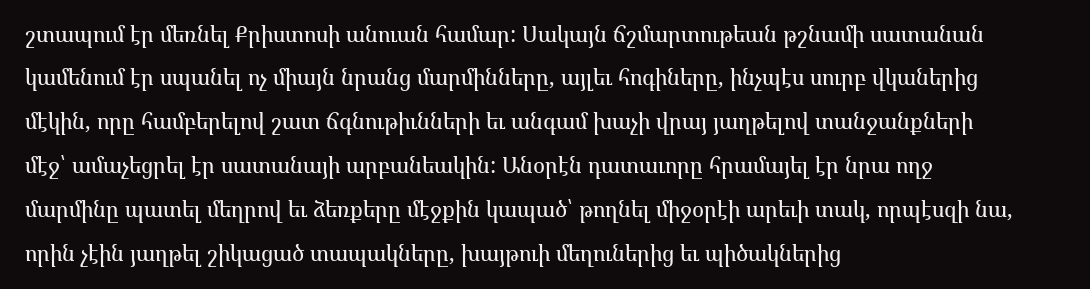շտապում էր մեռնել Քրիստոսի անուան համար: Սակայն ճշմարտութեան թշնամի սատանան կամենում էր սպանել ոչ միայն նրանց մարմինները, այլեւ հոգիները, ինչպէս սուրբ վկաներից մէկին, որը համբերելով շատ ճգնութիւնների եւ անգամ խաչի վրայ յաղթելով տանջանքների մէջ՝ ամաչեցրել էր սատանայի արբանեակին: Անօրէն դատաւորը հրամայել էր նրա ողջ մարմինը պատել մեղրով եւ ձեռքերը մէջքին կապած՝ թողնել միջօրէի արեւի տակ, որպէսզի նա, որին չէին յաղթել շիկացած տապակները, խայթուի մեղուներից եւ պիծակներից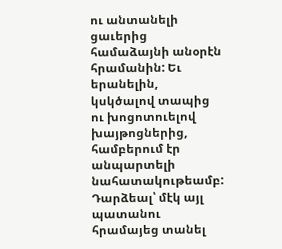ու անտանելի ցաւերից համաձայնի անօրէն հրամանին: Եւ երանելին, կսկծալով տապից ու խոցոտուելով խայթոցներից, համբերում էր անպարտելի նահատակութեամբ:
Դարձեալ՝ մէկ այլ պատանու հրամայեց տանել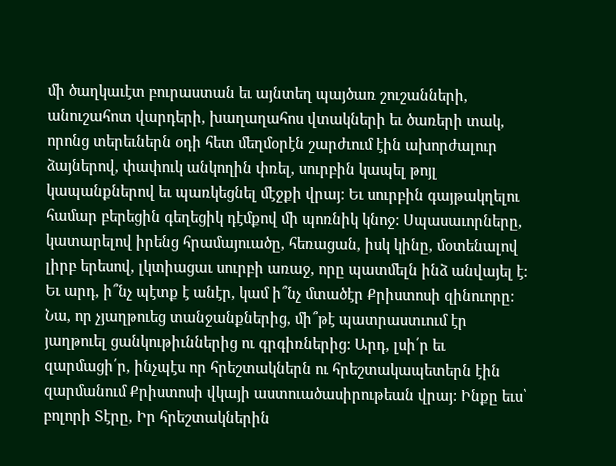մի ծաղկաւէտ բուրաստան եւ այնտեղ պայծառ շուշանների, անուշահոտ վարդերի, խաղաղահոս վտակների եւ ծառերի տակ, որոնց տերեւներն օդի հետ մեղմօրէն շարժւում էին ախորժալուր ձայներով, փափուկ անկողին փռել, սուրբին կապել թոյլ կապանքներով եւ պառկեցնել մէջքի վրայ: Եւ սուրբին գայթակղելու համար բերեցին գեղեցիկ դէմքով մի պոռնիկ կնոջ: Սպասաւորները, կատարելով իրենց հրամայուածը, հեռացան, իսկ կինը, մօտենալով լիրբ երեսով, լկտիացաւ սուրբի առաջ, որը պատմելն ինձ անվայել է: Եւ արդ, ի՞նչ պէտք է անէր, կամ ի՞նչ մտածէր Քրիստոսի զինուորը: Նա, որ չյաղթուեց տանջանքներից, մի՞թէ պատրաստւում էր յաղթուել ցանկութիւններից ու գրգիռներից: Արդ, լսի՛ր եւ զարմացի՛ր, ինչպէս որ հրեշտակներն ու հրեշտակապետերն էին զարմանում Քրիստոսի վկայի աստուածասիրութեան վրայ: Ինքը եւս՝ բոլորի Տէրը, Իր հրեշտակներին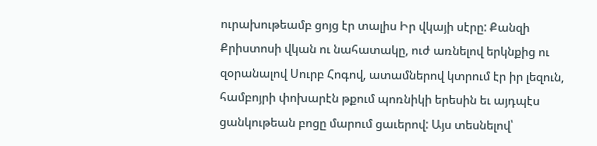ուրախութեամբ ցոյց էր տալիս Իր վկայի սէրը: Քանզի Քրիստոսի վկան ու նահատակը, ուժ առնելով երկնքից ու զօրանալով Սուրբ Հոգով, ատամներով կտրում էր իր լեզուն, համբոյրի փոխարէն թքում պոռնիկի երեսին եւ այդպէս ցանկութեան բոցը մարում ցաւերով: Այս տեսնելով՝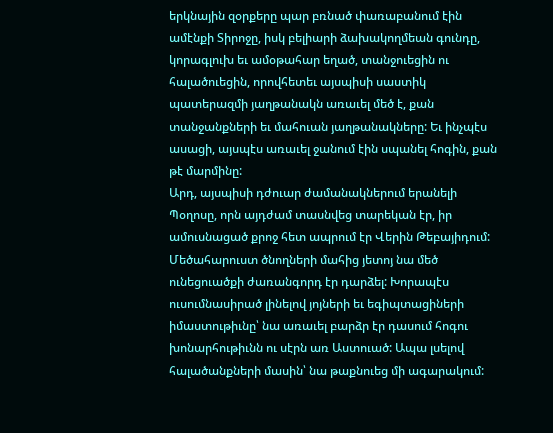երկնային զօրքերը պար բռնած փառաբանում էին ամէնքի Տիրոջը, իսկ բելիարի ձախակողմեան գունդը, կորագլուխ եւ ամօթահար եղած, տանջուեցին ու հալածուեցին, որովհետեւ այսպիսի սաստիկ պատերազմի յաղթանակն առաւել մեծ է, քան տանջանքների եւ մահուան յաղթանակները: Եւ ինչպէս ասացի, այսպէս առաւել ջանում էին սպանել հոգին, քան թէ մարմինը:
Արդ, այսպիսի դժուար ժամանակներում երանելի Պօղոսը, որն այդժամ տասնվեց տարեկան էր, իր ամուսնացած քրոջ հետ ապրում էր Վերին Թեբայիդում: Մեծահարուստ ծնողների մահից յետոյ նա մեծ ունեցուածքի ժառանգորդ էր դարձել: Խորապէս ուսումնասիրած լինելով յոյների եւ եգիպտացիների իմաստութիւնը՝ նա առաւել բարձր էր դասում հոգու խոնարհութիւնն ու սէրն առ Աստուած: Ապա լսելով հալածանքների մասին՝ նա թաքնուեց մի ագարակում: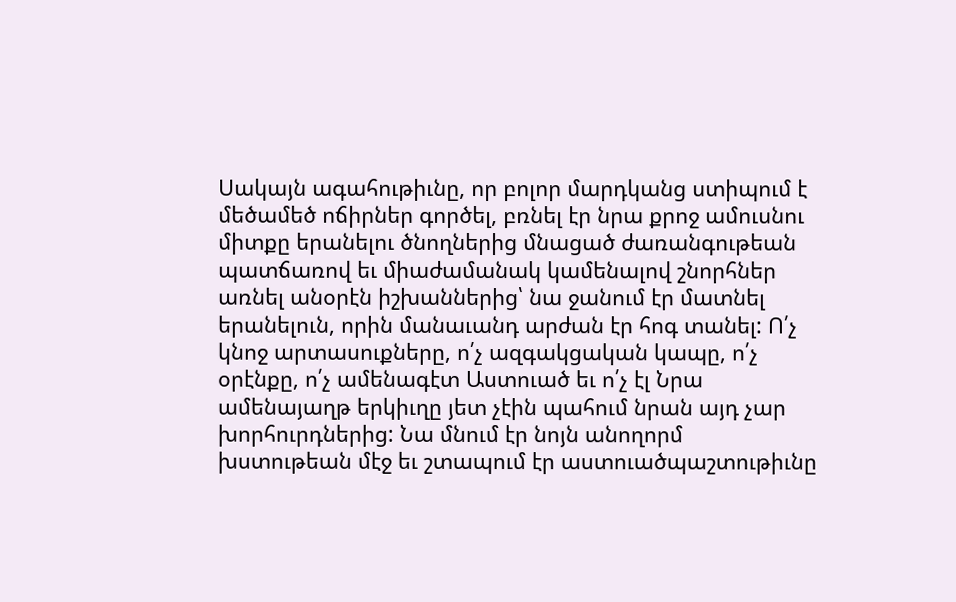Սակայն ագահութիւնը, որ բոլոր մարդկանց ստիպում է մեծամեծ ոճիրներ գործել, բռնել էր նրա քրոջ ամուսնու միտքը երանելու ծնողներից մնացած ժառանգութեան պատճառով եւ միաժամանակ կամենալով շնորհներ առնել անօրէն իշխաններից՝ նա ջանում էր մատնել երանելուն, որին մանաւանդ արժան էր հոգ տանել: Ո՛չ կնոջ արտասուքները, ո՛չ ազգակցական կապը, ո՛չ օրէնքը, ո՛չ ամենագէտ Աստուած եւ ո՛չ էլ Նրա ամենայաղթ երկիւղը յետ չէին պահում նրան այդ չար խորհուրդներից: Նա մնում էր նոյն անողորմ խստութեան մէջ եւ շտապում էր աստուածպաշտութիւնը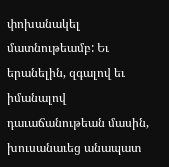փոխանակել մատնութեամբ: Եւ երանելին, զգալով եւ իմանալով դաւաճանութեան մասին, խուսանաւեց անապատ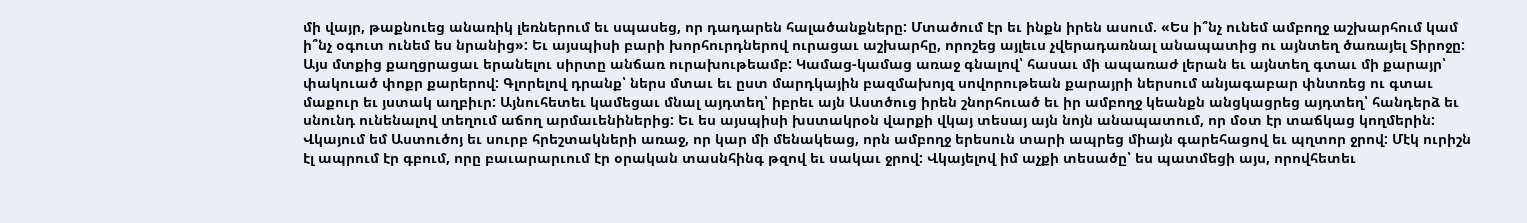մի վայր, թաքնուեց անառիկ լեռներում եւ սպասեց, որ դադարեն հալածանքները: Մտածում էր եւ ինքն իրեն ասում. «Ես ի՞նչ ունեմ ամբողջ աշխարհում կամ ի՞նչ օգուտ ունեմ ես նրանից»: Եւ այսպիսի բարի խորհուրդներով ուրացաւ աշխարհը, որոշեց այլեւս չվերադառնալ անապատից ու այնտեղ ծառայել Տիրոջը: Այս մտքից քաղցրացաւ երանելու սիրտը անճառ ուրախութեամբ: Կամաց-կամաց առաջ գնալով՝ հասաւ մի ապառաժ լերան եւ այնտեղ գտաւ մի քարայր՝ փակուած փոքր քարերով: Գլորելով դրանք՝ ներս մտաւ եւ ըստ մարդկային բազմախոյզ սովորութեան քարայրի ներսում անյագաբար փնտռեց ու գտաւ մաքուր եւ յստակ աղբիւր: Այնուհետեւ կամեցաւ մնալ այդտեղ՝ իբրեւ այն Աստծուց իրեն շնորհուած եւ իր ամբողջ կեանքն անցկացրեց այդտեղ՝ հանդերձ եւ սնունդ ունենալով տեղում աճող արմաւենիներից: Եւ ես այսպիսի խստակրօն վարքի վկայ տեսայ այն նոյն անապատում, որ մօտ էր տաճկաց կողմերին: Վկայում եմ Աստուծոյ եւ սուրբ հրեշտակների առաջ, որ կար մի մենակեաց, որն ամբողջ երեսուն տարի ապրեց միայն գարեհացով եւ պղտոր ջրով: Մէկ ուրիշն էլ ապրում էր գբում, որը բաւարարւում էր օրական տասնհինգ թզով եւ սակաւ ջրով: Վկայելով իմ աչքի տեսածը՝ ես պատմեցի այս, որովհետեւ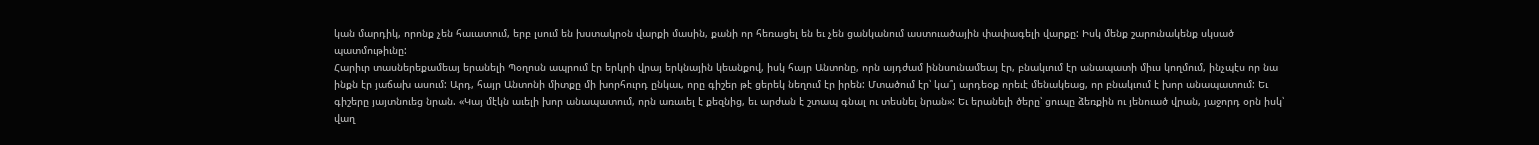կան մարդիկ, որոնք չեն հաւատում, երբ լսում են խստակրօն վարքի մասին, քանի որ հեռացել են եւ չեն ցանկանում աստուածային փափագելի վարքը: Իսկ մենք շարունակենք սկսած պատմութիւնը:
Հարիւր տասներեքամեայ երանելի Պօղոսն ապրում էր երկրի վրայ երկնային կեանքով, իսկ հայր Անտոնը, որն այդժամ իննսունամեայ էր, բնակւում էր անապատի միւս կողմում, ինչպէս որ նա ինքն էր յաճախ ասում: Արդ, հայր Անտոնի միտքը մի խորհուրդ ընկաւ, որը գիշեր թէ ցերեկ նեղում էր իրեն: Մտածում էր՝ կա՞յ արդեօք որեւէ մենակեաց, որ բնակւում է խոր անապատում: Եւ գիշերը յայտնուեց նրան. «Կայ մէկն աւելի խոր անապատում, որն առաւել է քեզնից, եւ արժան է շտապ գնալ ու տեսնել նրան»: Եւ երանելի ծերը՝ ցուպը ձեռքին ու յենուած վրան, յաջորդ օրն իսկ՝ վաղ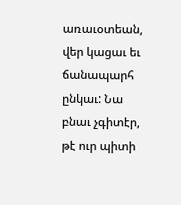առաւօտեան, վեր կացաւ եւ ճանապարհ ընկաւ: Նա բնաւ չգիտէր, թէ ուր պիտի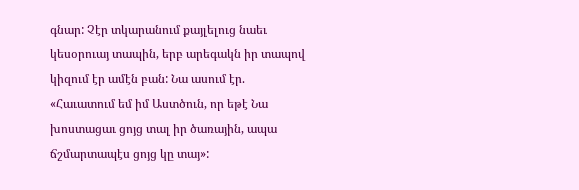գնար: Չէր տկարանում քայլելուց նաեւ կեսօրուայ տապին, երբ արեգակն իր տապով կիզում էր ամէն բան: Նա ասում էր. «Հաւատում եմ իմ Աստծուն, որ եթէ Նա խոստացաւ ցոյց տալ իր ծառային, ապա ճշմարտապէս ցոյց կը տայ»: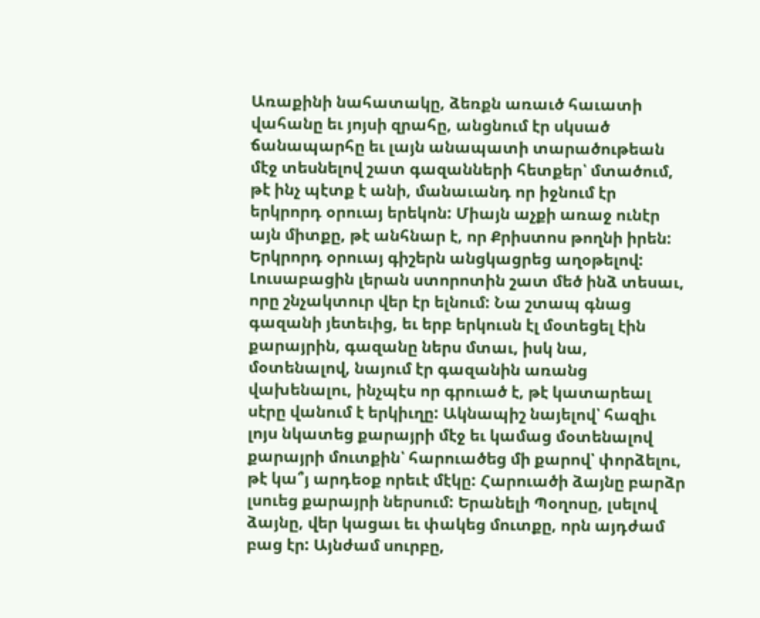Առաքինի նահատակը, ձեռքն առաւծ հաւատի վահանը եւ յոյսի զրահը, անցնում էր սկսած ճանապարհը եւ լայն անապատի տարածութեան մէջ տեսնելով շատ գազանների հետքեր՝ մտածում, թէ ինչ պէտք է անի, մանաւանդ որ իջնում էր երկրորդ օրուայ երեկոն: Միայն աչքի առաջ ունէր այն միտքը, թէ անհնար է, որ Քրիստոս թողնի իրեն: Երկրորդ օրուայ գիշերն անցկացրեց աղօթելով: Լուսաբացին լերան ստորոտին շատ մեծ ինձ տեսաւ, որը շնչակտուր վեր էր ելնում: Նա շտապ գնաց գազանի յետեւից, եւ երբ երկուսն էլ մօտեցել էին քարայրին, գազանը ներս մտաւ, իսկ նա, մօտենալով, նայում էր գազանին առանց վախենալու, ինչպէս որ գրուած է, թէ կատարեալ սէրը վանում է երկիւղը: Ակնապիշ նայելով՝ հազիւ լոյս նկատեց քարայրի մէջ եւ կամաց մօտենալով քարայրի մուտքին՝ հարուածեց մի քարով՝ փորձելու, թէ կա՞յ արդեօք որեւէ մէկը: Հարուածի ձայնը բարձր լսուեց քարայրի ներսում: Երանելի Պօղոսը, լսելով ձայնը, վեր կացաւ եւ փակեց մուտքը, որն այդժամ բաց էր: Այնժամ սուրբը,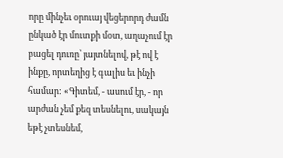որը մինչեւ օրուայ վեցերորդ ժամն ընկած էր մուտքի մօտ, աղաչում էր բացել դուռը՝ յայտնելով, թէ ով է ինքը, որտեղից է գալիս եւ ինչի համար: «Գիտեմ, - ասում էր, - որ արժան չեմ քեզ տեսնելու, սակայն եթէ չտեսնեմ,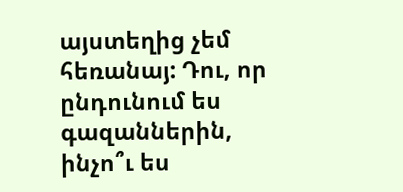այստեղից չեմ հեռանայ: Դու, որ ընդունում ես գազաններին, ինչո՞ւ ես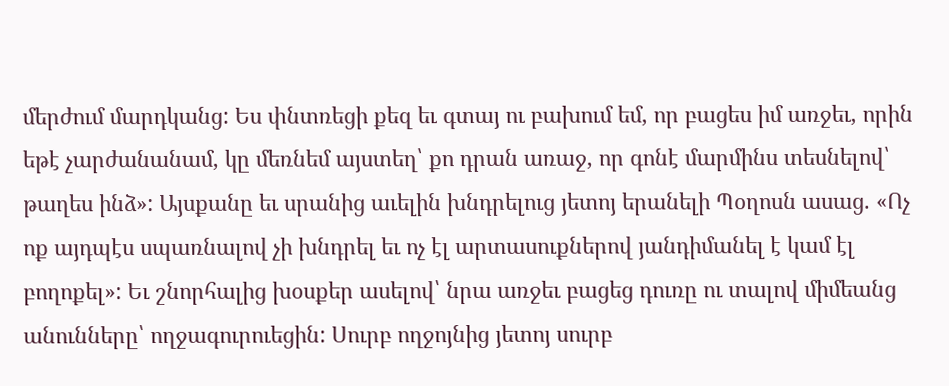մերժում մարդկանց: Ես փնտռեցի քեզ եւ գտայ ու բախում եմ, որ բացես իմ առջեւ, որին եթէ չարժանանամ, կը մեռնեմ այստեղ՝ քո դրան առաջ, որ գոնէ մարմինս տեսնելով՝ թաղես ինձ»: Այսքանը եւ սրանից աւելին խնդրելուց յետոյ երանելի Պօղոսն ասաց. «Ոչ ոք այդպէս սպառնալով չի խնդրել եւ ոչ էլ արտասուքներով յանդիմանել է կամ էլ բողոքել»: Եւ շնորհալից խօսքեր ասելով՝ նրա առջեւ բացեց դուռը ու տալով միմեանց անունները՝ ողջագուրուեցին: Սուրբ ողջոյնից յետոյ սուրբ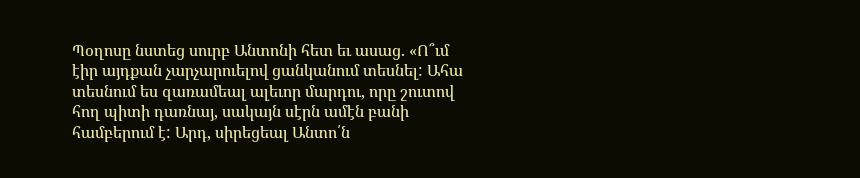Պօղոսը նստեց սուրբ Անտոնի հետ եւ ասաց. «Ո՞ւմ էիր այդքան չարչարուելով ցանկանում տեսնել: Ահա տեսնում ես զառամեալ ալեւոր մարդու, որը շուտով հող պիտի դառնայ, սակայն սէրն ամէն բանի համբերում է: Արդ, սիրեցեալ Անտո՛ն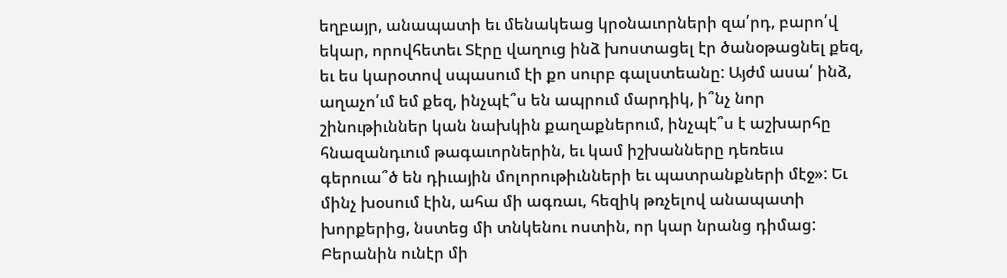եղբայր, անապատի եւ մենակեաց կրօնաւորների զա՛րդ, բարո՛վ եկար, որովհետեւ Տէրը վաղուց ինձ խոստացել էր ծանօթացնել քեզ, եւ ես կարօտով սպասում էի քո սուրբ գալստեանը: Այժմ ասա՛ ինձ, աղաչո՛ւմ եմ քեզ, ինչպէ՞ս են ապրում մարդիկ, ի՞նչ նոր շինութիւններ կան նախկին քաղաքներում, ինչպէ՞ս է աշխարհը հնազանդւում թագաւորներին, եւ կամ իշխանները դեռեւս գերուա՞ծ են դիւային մոլորութիւնների եւ պատրանքների մէջ»: Եւ մինչ խօսում էին, ահա մի ագռաւ, հեզիկ թռչելով անապատի խորքերից, նստեց մի տնկենու ոստին, որ կար նրանց դիմաց: Բերանին ունէր մի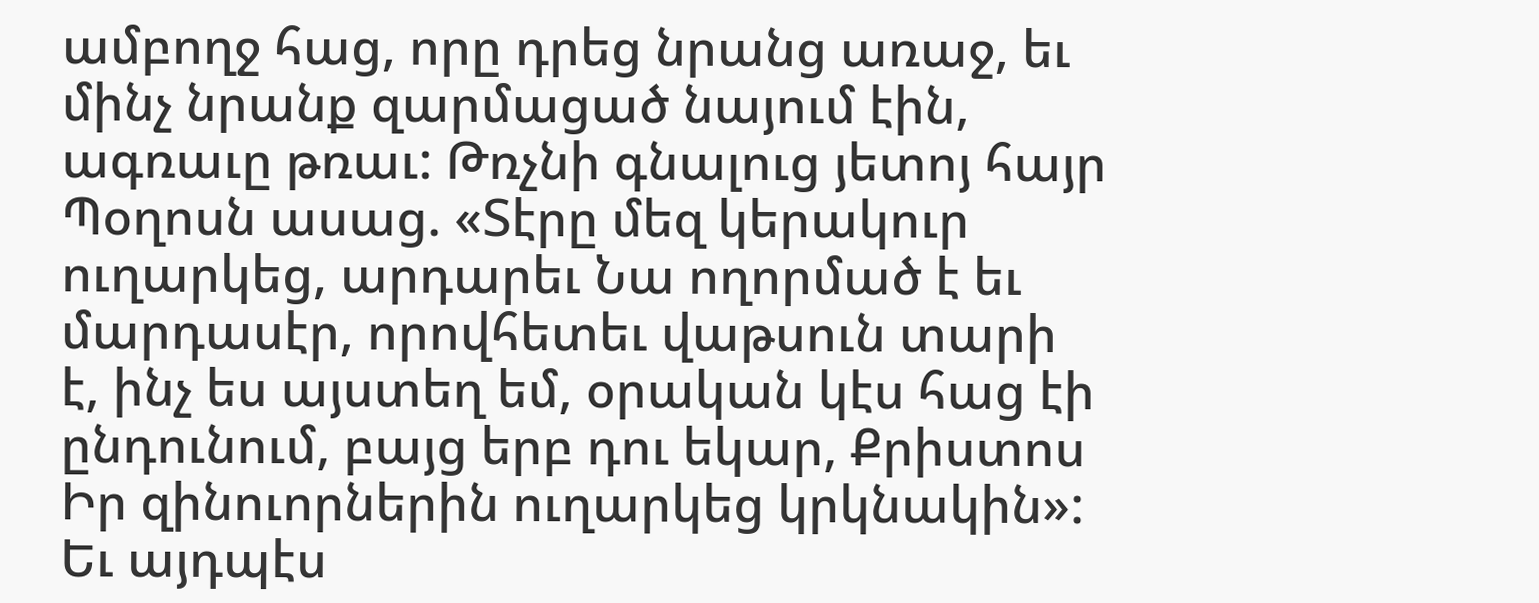ամբողջ հաց, որը դրեց նրանց առաջ, եւ մինչ նրանք զարմացած նայում էին, ագռաւը թռաւ: Թռչնի գնալուց յետոյ հայր Պօղոսն ասաց. «Տէրը մեզ կերակուր ուղարկեց, արդարեւ Նա ողորմած է եւ մարդասէր, որովհետեւ վաթսուն տարի է, ինչ ես այստեղ եմ, օրական կէս հաց էի ընդունում, բայց երբ դու եկար, Քրիստոս Իր զինուորներին ուղարկեց կրկնակին»: Եւ այդպէս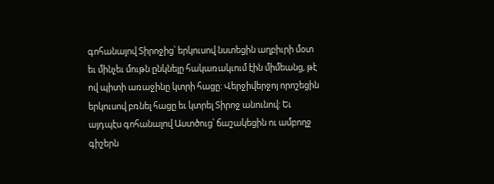գոհանալով Տիրոջից՝ երկուսով նստեցին աղբիւրի մօտ եւ մինչեւ մութն ընկնելը հակառակւում էին միմեանց, թէ ով պիտի առաջինը կտրի հացը: Վերջիվերջոյ որոշեցին երկուսով բռնել հացը եւ կտրել Տիրոջ անունով: Եւ այդպէս գոհանալով Աստծուց՝ ճաշակեցին ու ամբողջ գիշերն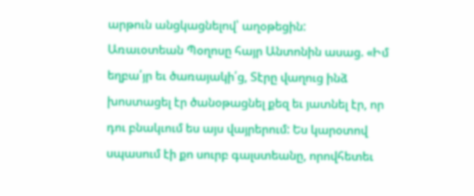արթուն անցկացնելով՝ աղօթեցին:
Առաւօտեան Պօղոսը հայր Անտոնին ասաց. «Իմ եղբա՛յր եւ ծառայակի՛ց, Տէրը վաղուց ինձ խոստացել էր ծանօթացնել քեզ եւ յատնել էր, որ դու բնակւում ես այս վայրերում: Ես կարօտով սպասում էի քո սուրբ գալստեանը, որովհետեւ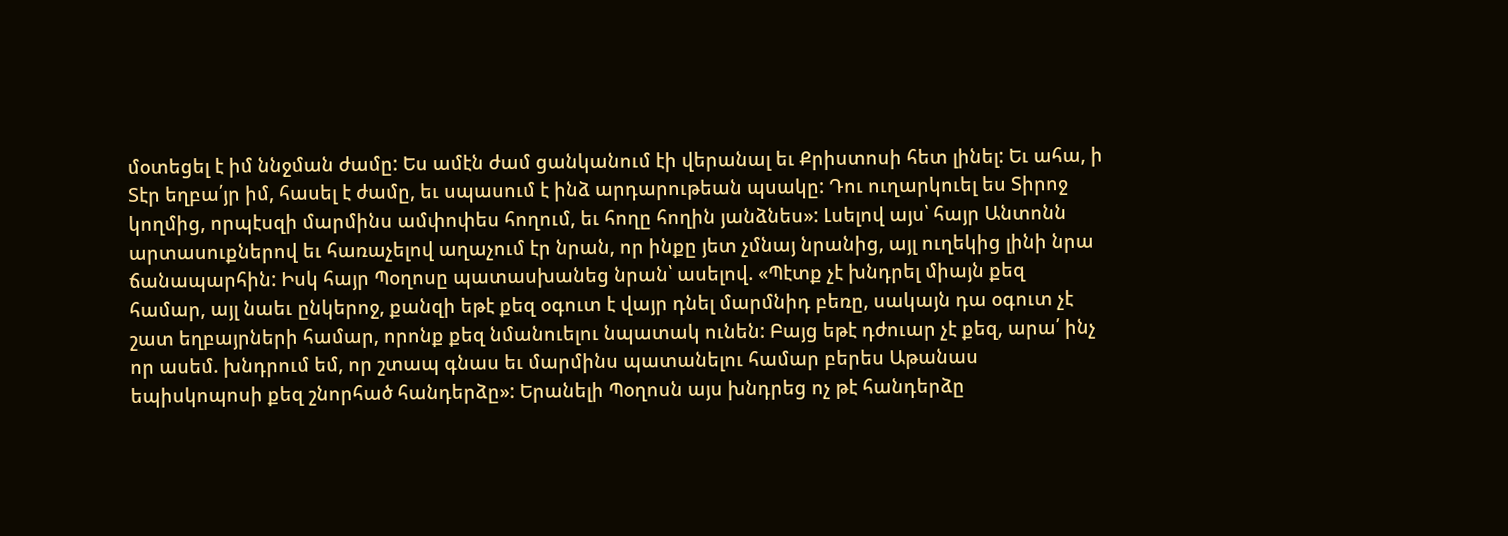մօտեցել է իմ ննջման ժամը: Ես ամէն ժամ ցանկանում էի վերանալ եւ Քրիստոսի հետ լինել: Եւ ահա, ի Տէր եղբա՛յր իմ, հասել է ժամը, եւ սպասում է ինձ արդարութեան պսակը: Դու ուղարկուել ես Տիրոջ կողմից, որպէսզի մարմինս ամփոփես հողում, եւ հողը հողին յանձնես»: Լսելով այս՝ հայր Անտոնն արտասուքներով եւ հառաչելով աղաչում էր նրան, որ ինքը յետ չմնայ նրանից, այլ ուղեկից լինի նրա ճանապարհին: Իսկ հայր Պօղոսը պատասխանեց նրան՝ ասելով. «Պէտք չէ խնդրել միայն քեզ համար, այլ նաեւ ընկերոջ, քանզի եթէ քեզ օգուտ է վայր դնել մարմնիդ բեռը, սակայն դա օգուտ չէ շատ եղբայրների համար, որոնք քեզ նմանուելու նպատակ ունեն: Բայց եթէ դժուար չէ քեզ, արա՛ ինչ որ ասեմ. խնդրում եմ, որ շտապ գնաս եւ մարմինս պատանելու համար բերես Աթանաս եպիսկոպոսի քեզ շնորհած հանդերձը»: Երանելի Պօղոսն այս խնդրեց ոչ թէ հանդերձը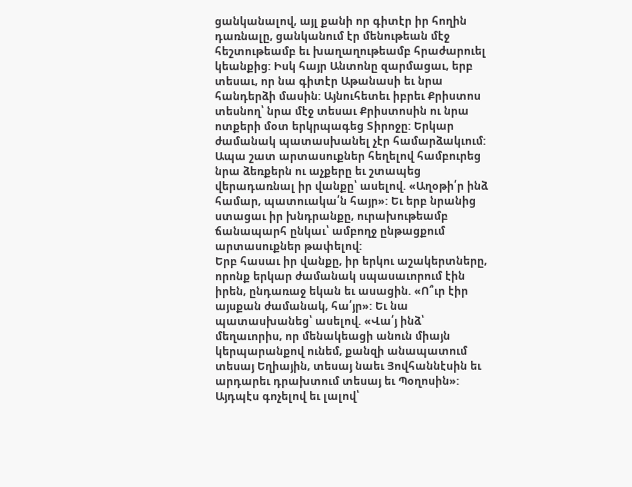ցանկանալով, այլ քանի որ գիտէր իր հողին դառնալը, ցանկանում էր մենութեան մէջ հեշտութեամբ եւ խաղաղութեամբ հրաժարուել կեանքից: Իսկ հայր Անտոնը զարմացաւ, երբ տեսաւ, որ նա գիտէր Աթանասի եւ նրա հանդերձի մասին: Այնուհետեւ իբրեւ Քրիստոս տեսնող՝ նրա մէջ տեսաւ Քրիստոսին ու նրա ոտքերի մօտ երկրպագեց Տիրոջը: Երկար ժամանակ պատասխանել չէր համարձակւում: Ապա շատ արտասուքներ հեղելով համբուրեց նրա ձեռքերն ու աչքերը եւ շտապեց վերադառնալ իր վանքը՝ ասելով. «Աղօթի՛ր ինձ համար, պատուակա՛ն հայր»: Եւ երբ նրանից ստացաւ իր խնդրանքը, ուրախութեամբ ճանապարհ ընկաւ՝ ամբողջ ընթացքում արտասուքներ թափելով:
Երբ հասաւ իր վանքը, իր երկու աշակերտները, որոնք երկար ժամանակ սպասաւորում էին իրեն, ընդառաջ եկան եւ ասացին. «Ո՞ւր էիր այսքան ժամանակ, հա՛յր»: Եւ նա պատասխանեց՝ ասելով. «Վա՛յ ինձ՝ մեղաւորիս, որ մենակեացի անուն միայն կերպարանքով ունեմ, քանզի անապատում տեսայ Եղիային, տեսայ նաեւ Յովհաննէսին եւ արդարեւ դրախտում տեսայ եւ Պօղոսին»: Այդպէս գոչելով եւ լալով՝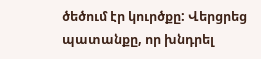ծեծում էր կուրծքը: Վերցրեց պատանքը, որ խնդրել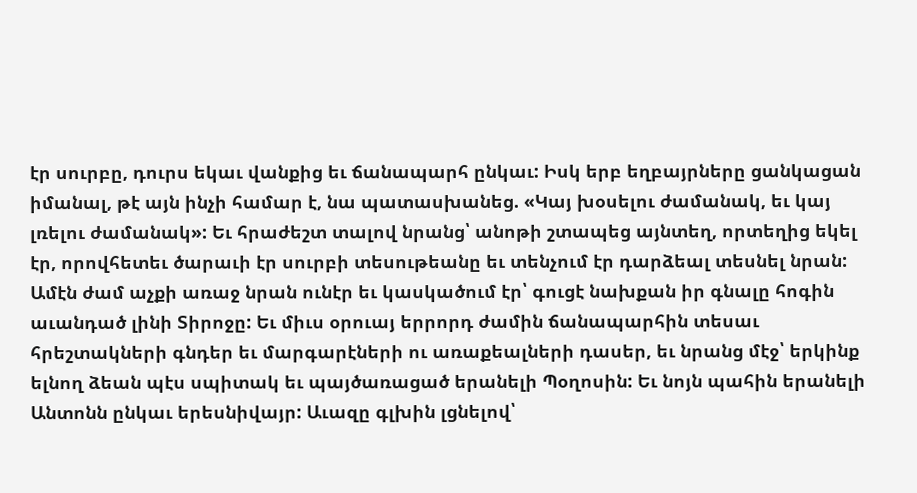էր սուրբը, դուրս եկաւ վանքից եւ ճանապարհ ընկաւ: Իսկ երբ եղբայրները ցանկացան իմանալ, թէ այն ինչի համար է, նա պատասխանեց. «Կայ խօսելու ժամանակ, եւ կայ լռելու ժամանակ»: Եւ հրաժեշտ տալով նրանց՝ անոթի շտապեց այնտեղ, որտեղից եկել էր, որովհետեւ ծարաւի էր սուրբի տեսութեանը եւ տենչում էր դարձեալ տեսնել նրան: Ամէն ժամ աչքի առաջ նրան ունէր եւ կասկածում էր՝ գուցէ նախքան իր գնալը հոգին աւանդած լինի Տիրոջը: Եւ միւս օրուայ երրորդ ժամին ճանապարհին տեսաւ հրեշտակների գնդեր եւ մարգարէների ու առաքեալների դասեր, եւ նրանց մէջ՝ երկինք ելնող ձեան պէս սպիտակ եւ պայծառացած երանելի Պօղոսին: Եւ նոյն պահին երանելի Անտոնն ընկաւ երեսնիվայր: Աւազը գլխին լցնելով՝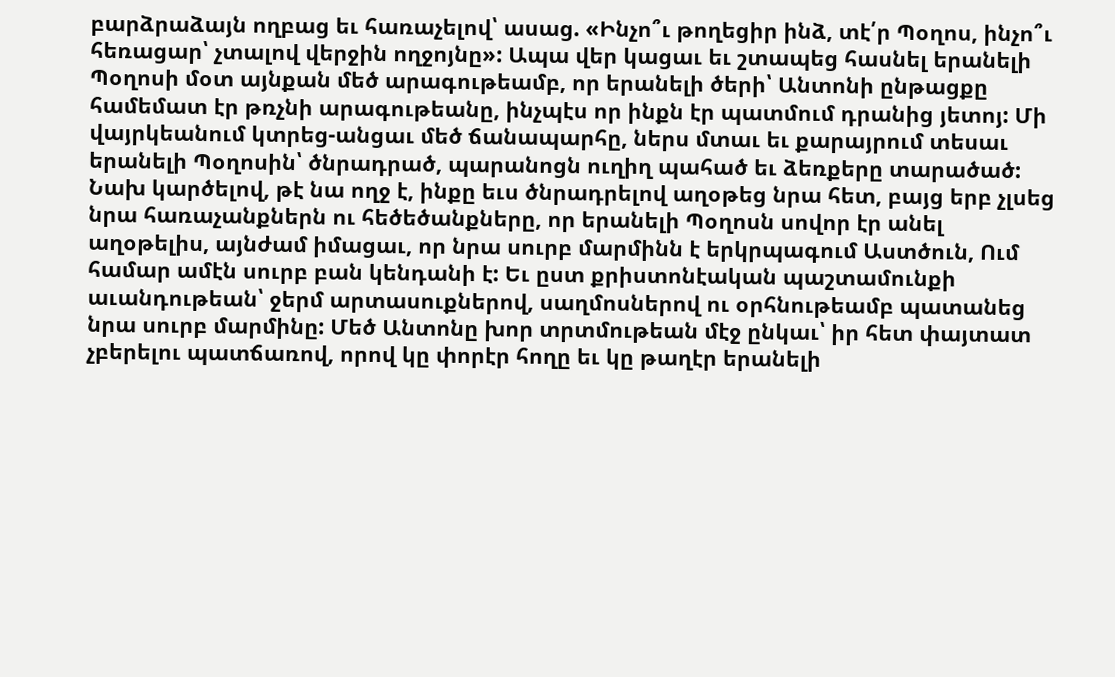բարձրաձայն ողբաց եւ հառաչելով՝ ասաց. «Ինչո՞ւ թողեցիր ինձ, տէ՛ր Պօղոս, ինչո՞ւ հեռացար՝ չտալով վերջին ողջոյնը»: Ապա վեր կացաւ եւ շտապեց հասնել երանելի Պօղոսի մօտ այնքան մեծ արագութեամբ, որ երանելի ծերի՝ Անտոնի ընթացքը համեմատ էր թռչնի արագութեանը, ինչպէս որ ինքն էր պատմում դրանից յետոյ: Մի վայրկեանում կտրեց-անցաւ մեծ ճանապարհը, ներս մտաւ եւ քարայրում տեսաւ երանելի Պօղոսին՝ ծնրադրած, պարանոցն ուղիղ պահած եւ ձեռքերը տարածած: Նախ կարծելով, թէ նա ողջ է, ինքը եւս ծնրադրելով աղօթեց նրա հետ, բայց երբ չլսեց նրա հառաչանքներն ու հեծեծանքները, որ երանելի Պօղոսն սովոր էր անել աղօթելիս, այնժամ իմացաւ, որ նրա սուրբ մարմինն է երկրպագում Աստծուն, Ում համար ամէն սուրբ բան կենդանի է: Եւ ըստ քրիստոնէական պաշտամունքի աւանդութեան՝ ջերմ արտասուքներով, սաղմոսներով ու օրհնութեամբ պատանեց նրա սուրբ մարմինը: Մեծ Անտոնը խոր տրտմութեան մէջ ընկաւ՝ իր հետ փայտատ չբերելու պատճառով, որով կը փորէր հողը եւ կը թաղէր երանելի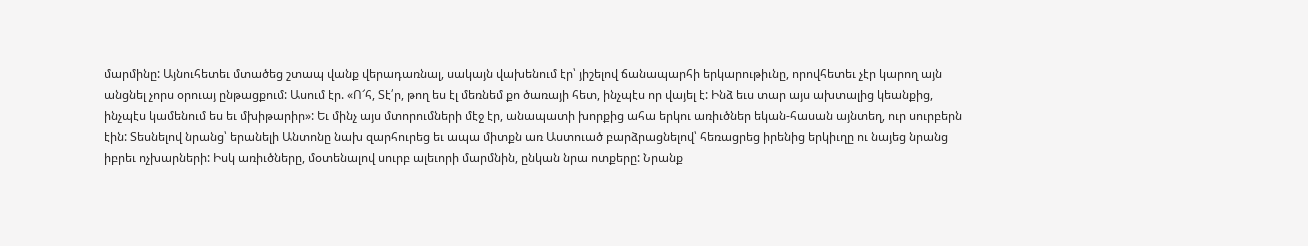մարմինը: Այնուհետեւ մտածեց շտապ վանք վերադառնալ, սակայն վախենում էր՝ յիշելով ճանապարհի երկարութիւնը, որովհետեւ չէր կարող այն անցնել չորս օրուայ ընթացքում: Ասում էր. «Ո՜հ, Տէ՛ր, թող ես էլ մեռնեմ քո ծառայի հետ, ինչպէս որ վայել է: Ինձ եւս տար այս ախտալից կեանքից, ինչպէս կամենում ես եւ մխիթարիր»: Եւ մինչ այս մտորումների մէջ էր, անապատի խորքից ահա երկու առիւծներ եկան-հասան այնտեղ, ուր սուրբերն էին: Տեսնելով նրանց՝ երանելի Անտոնը նախ զարհուրեց եւ ապա միտքն առ Աստուած բարձրացնելով՝ հեռացրեց իրենից երկիւղը ու նայեց նրանց իբրեւ ոչխարների: Իսկ առիւծները, մօտենալով սուրբ ալեւորի մարմնին, ընկան նրա ոտքերը: Նրանք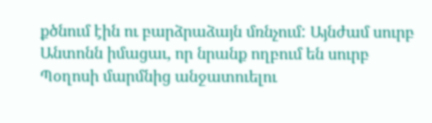քծնում էին ու բարձրաձայն մռնչում: Այնժամ սուրբ Անտոնն իմացաւ, որ նրանք ողբում են սուրբ Պօղոսի մարմնից անջատուելու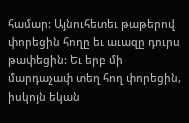համար: Այնուհետեւ թաթերով փորեցին հողը եւ աւազը դուրս թափեցին: Եւ երբ մի մարդաչափ տեղ հող փորեցին, իսկոյն եկան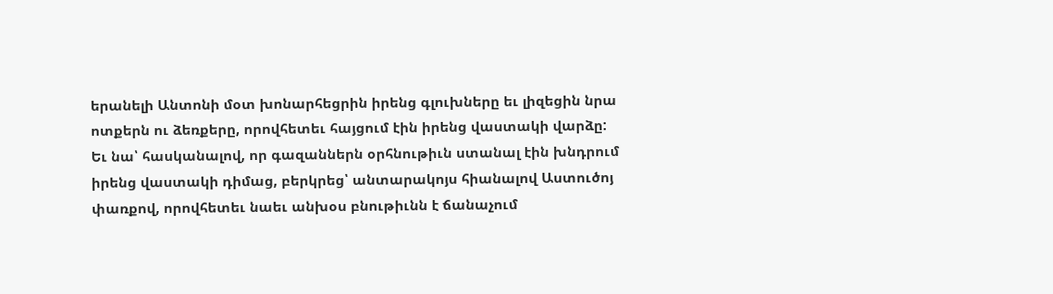երանելի Անտոնի մօտ խոնարհեցրին իրենց գլուխները եւ լիզեցին նրա ոտքերն ու ձեռքերը, որովհետեւ հայցում էին իրենց վաստակի վարձը: Եւ նա՝ հասկանալով, որ գազաններն օրհնութիւն ստանալ էին խնդրում իրենց վաստակի դիմաց, բերկրեց՝ անտարակոյս հիանալով Աստուծոյ փառքով, որովհետեւ նաեւ անխօս բնութիւնն է ճանաչում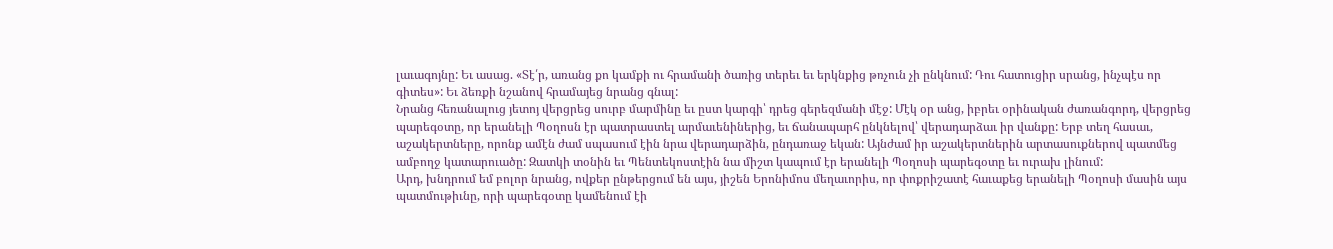լաւագոյնը: Եւ ասաց. «Տէ՛ր, առանց քո կամքի ու հրամանի ծառից տերեւ եւ երկնքից թռչուն չի ընկնում: Դու հատուցիր սրանց, ինչպէս որ գիտես»: Եւ ձեռքի նշանով հրամայեց նրանց գնալ:
Նրանց հեռանալուց յետոյ վերցրեց սուրբ մարմինը եւ ըստ կարգի՝ դրեց գերեզմանի մէջ: Մէկ օր անց, իբրեւ օրինական ժառանգորդ, վերցրեց պարեգօտը, որ երանելի Պօղոսն էր պատրաստել արմաւենիներից, եւ ճանապարհ ընկնելով՝ վերադարձաւ իր վանքը: Երբ տեղ հասաւ, աշակերտները, որոնք ամէն ժամ սպասում էին նրա վերադարձին, ընդառաջ եկան: Այնժամ իր աշակերտներին արտասուքներով պատմեց ամբողջ կատարուածը: Զատկի տօնին եւ Պենտեկոստէին նա միշտ կապում էր երանելի Պօղոսի պարեգօտը եւ ուրախ լինում:
Արդ, խնդրում եմ բոլոր նրանց, ովքեր ընթերցում են այս, յիշեն Երոնիմոս մեղաւորիս, որ փոքրիշատէ հաւաքեց երանելի Պօղոսի մասին այս պատմութիւնը, որի պարեգօտը կամենում էի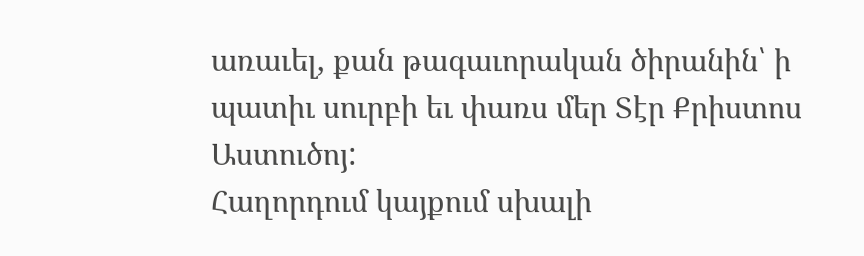առաւել, քան թագաւորական ծիրանին՝ ի պատիւ սուրբի եւ փառս մեր Տէր Քրիստոս Աստուծոյ:
Հաղորդում կայքում սխալի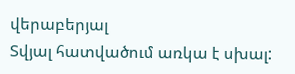վերաբերյալ
Տվյալ հատվածում առկա է սխալ: